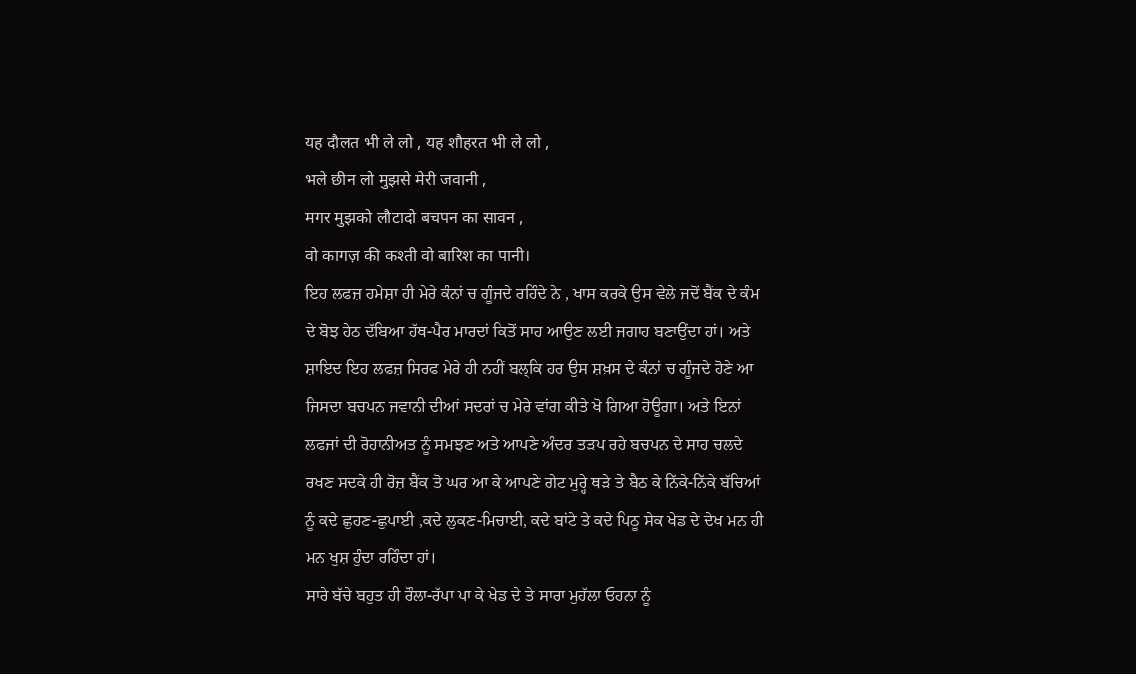यह दौलत भी ले लो , यह शौहरत भी ले लो ,
भले छीन लो मुझसे मेरी जवानी ,
मगर मुझको लौटादो बचपन का सावन ,
वो कागज़ की कश्ती वो बारिश का पानी।
ਇਹ ਲਫਜ਼ ਹਮੇਸ਼ਾ ਹੀ ਮੇਰੇ ਕੰਨਾਂ ਚ ਗੂੰਜਦੇ ਰਹਿੰਦੇ ਨੇ , ਖਾਸ ਕਰਕੇ ਉਸ ਵੇਲੇ ਜਦੋਂ ਬੈਂਕ ਦੇ ਕੰਮ ਦੇ ਬੋਝ ਹੇਠ ਦੱਬਿਆ ਹੱਥ-ਪੈਰ ਮਾਰਦਾਂ ਕਿਤੋਂ ਸਾਹ ਆਉਣ ਲਈ ਜਗਾਹ ਬਣਾਉਂਦਾ ਹਾਂ। ਅਤੇ ਸ਼ਾਇਦ ਇਹ ਲਫਜ਼ ਸਿਰਫ ਮੇਰੇ ਹੀ ਨਹੀਂ ਬਲ੍ਕਿ ਹਰ ਉਸ ਸ਼ਖ਼ਸ ਦੇ ਕੰਨਾਂ ਚ ਗੂੰਜਦੇ ਹੋਣੇ ਆ ਜਿਸਦਾ ਬਚਪਨ ਜਵਾਨੀ ਦੀਆਂ ਸਦਰਾਂ ਚ ਮੇਰੇ ਵਾਂਗ ਕੀਤੇ ਖੋ ਗਿਆ ਹੋਊਗਾ। ਅਤੇ ਇਨਾਂ ਲਫਜਾਂ ਦੀ ਰੋਹਾਨੀਅਤ ਨੂੰ ਸਮਝਣ ਅਤੇ ਆਪਣੇ ਅੰਦਰ ਤੜਪ ਰਹੇ ਬਚਪਨ ਦੇ ਸਾਹ ਚਲਦੇ ਰਖਣ ਸਦਕੇ ਹੀ ਰੋਜ਼ ਬੈਂਕ ਤੋ ਘਰ ਆ ਕੇ ਆਪਣੇ ਗੇਟ ਮੁਰ੍ਹੇ ਥੜੇ ਤੇ ਬੈਠ ਕੇ ਨਿੱਕੇ-ਨਿੱਕੇ ਬੱਚਿਆਂ ਨੂੰ ਕਦੇ ਛੁਹਣ-ਛੁਪਾਈ ,ਕਦੇ ਲੁਕਣ-ਮਿਚਾਈ, ਕਦੇ ਬਾਂਟੇ ਤੇ ਕਦੇ ਪਿਠੂ ਸੇਕ ਖੇਡ ਦੇ ਦੇਖ ਮਨ ਹੀ ਮਨ ਖੁਸ਼ ਹੁੰਦਾ ਰਹਿੰਦਾ ਹਾਂ।
ਸਾਰੇ ਬੱਚੇ ਬਹੁਤ ਹੀ ਰੌਲਾ-ਰੱਪਾ ਪਾ ਕੇ ਖੇਡ ਦੇ ਤੇ ਸਾਰਾ ਮੁਹੱਲਾ ਓਹਨਾ ਨੂੰ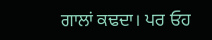ਗਾਲਾਂ ਕਢਦਾ। ਪਰ ਓਹ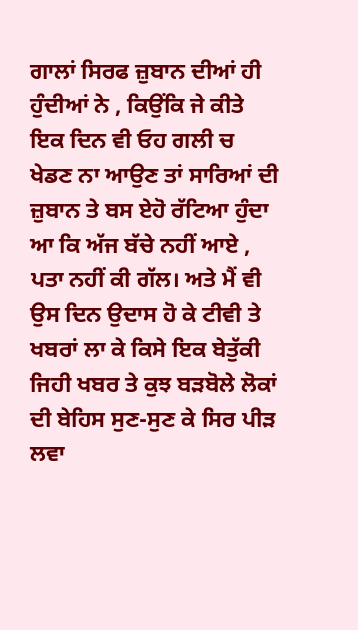ਗਾਲਾਂ ਸਿਰਫ ਜ਼ੁਬਾਨ ਦੀਆਂ ਹੀ ਹੁੰਦੀਆਂ ਨੇ , ਕਿਉਂਕਿ ਜੇ ਕੀਤੇ ਇਕ ਦਿਨ ਵੀ ਓਹ ਗਲੀ ਚ ਖੇਡਣ ਨਾ ਆਉਣ ਤਾਂ ਸਾਰਿਆਂ ਦੀ ਜ਼ੁਬਾਨ ਤੇ ਬਸ ਏਹੋ ਰੱਟਿਆ ਹੁੰਦਾ ਆ ਕਿ ਅੱਜ ਬੱਚੇ ਨਹੀਂ ਆਏ , ਪਤਾ ਨਹੀਂ ਕੀ ਗੱਲ। ਅਤੇ ਮੈਂ ਵੀ ਉਸ ਦਿਨ ਉਦਾਸ ਹੋ ਕੇ ਟੀਵੀ ਤੇ ਖਬਰਾਂ ਲਾ ਕੇ ਕਿਸੇ ਇਕ ਬੇਤੁੱਕੀ ਜਿਹੀ ਖਬਰ ਤੇ ਕੁਝ ਬੜਬੋਲੇ ਲੋਕਾਂ ਦੀ ਬੇਹਿਸ ਸੁਣ-ਸੁਣ ਕੇ ਸਿਰ ਪੀੜ ਲਵਾ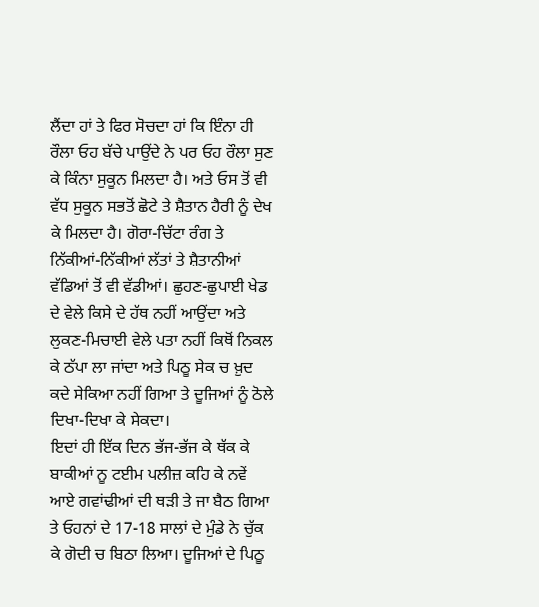ਲੈਂਦਾ ਹਾਂ ਤੇ ਫਿਰ ਸੋਚਦਾ ਹਾਂ ਕਿ ਇੰਨਾ ਹੀ ਰੌਲਾ ਓਹ ਬੱਚੇ ਪਾਉਂਦੇ ਨੇ ਪਰ ਓਹ ਰੌਲਾ ਸੁਣ ਕੇ ਕਿੰਨਾ ਸੁਕੂਨ ਮਿਲਦਾ ਹੈ। ਅਤੇ ਓਸ ਤੋਂ ਵੀ ਵੱਧ ਸੁਕੂਨ ਸਭਤੋਂ ਛੋਟੇ ਤੇ ਸ਼ੈਤਾਨ ਹੈਰੀ ਨੂੰ ਦੇਖ ਕੇ ਮਿਲਦਾ ਹੈ। ਗੋਰਾ-ਚਿੱਟਾ ਰੰਗ ਤੇ ਨਿੱਕੀਆਂ-ਨਿੱਕੀਆਂ ਲੱਤਾਂ ਤੇ ਸ਼ੈਤਾਨੀਆਂ ਵੱਡਿਆਂ ਤੋਂ ਵੀ ਵੱਡੀਆਂ। ਛੁਹਣ-ਛੁਪਾਈ ਖੇਡ ਦੇ ਵੇਲੇ ਕਿਸੇ ਦੇ ਹੱਥ ਨਹੀਂ ਆਉਂਦਾ ਅਤੇ ਲੁਕਣ-ਮਿਚਾਈ ਵੇਲੇ ਪਤਾ ਨਹੀਂ ਕਿਥੋਂ ਨਿਕਲ ਕੇ ਠੱਪਾ ਲਾ ਜਾਂਦਾ ਅਤੇ ਪਿਠੂ ਸੇਕ ਚ ਖ਼ੁਦ ਕਦੇ ਸੇਕਿਆ ਨਹੀਂ ਗਿਆ ਤੇ ਦੂਜਿਆਂ ਨੂੰ ਠੋਲੇ ਦਿਖਾ-ਦਿਖਾ ਕੇ ਸੇਕਦਾ।
ਇਦਾਂ ਹੀ ਇੱਕ ਦਿਨ ਭੱਜ-ਭੱਜ ਕੇ ਥੱਕ ਕੇ ਬਾਕੀਆਂ ਨੂ ਟਈਮ ਪਲੀਜ਼ ਕਹਿ ਕੇ ਨਵੇਂ ਆਏ ਗਵਾਂਢੀਆਂ ਦੀ ਥੜੀ ਤੇ ਜਾ ਬੈਠ ਗਿਆ ਤੇ ਓਹਨਾਂ ਦੇ 17-18 ਸਾਲਾਂ ਦੇ ਮੁੰਡੇ ਨੇ ਚੁੱਕ ਕੇ ਗੋਦੀ ਚ ਬਿਠਾ ਲਿਆ। ਦੂਜਿਆਂ ਦੇ ਪਿਠੂ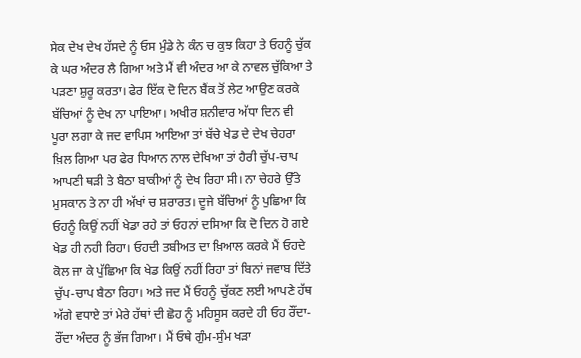ਸੇਕ ਦੇਖ ਦੇਖ ਹੱਸਦੇ ਨੂੰ ਓਸ ਮੁੰਡੇ ਨੇ ਕੰਨ ਚ ਕੁਝ ਕਿਹਾ ਤੇ ਓਹਨੂੰ ਚੁੱਕ ਕੇ ਘਰ ਅੰਦਰ ਲੈ ਗਿਆ ਅਤੇ ਮੈਂ ਵੀ ਅੰਦਰ ਆ ਕੇ ਨਾਵਲ ਚੁੱਕਿਆ ਤੇ ਪੜਣਾ ਸ਼ੁਰੂ ਕਰਤਾ। ਫੇਰ ਇੱਕ ਦੋ ਦਿਨ ਬੈਂਕ ਤੋਂ ਲੇਟ ਆਉਣ ਕਰਕੇ ਬੱਚਿਆਂ ਨੂੰ ਦੇਖ ਨਾ ਪਾਇਆ। ਅਖੀਰ ਸ਼ਨੀਵਾਰ ਅੱਧਾ ਦਿਨ ਵੀ ਪੂਰਾ ਲਗਾ ਕੇ ਜਦ ਵਾਪਿਸ ਆਇਆ ਤਾਂ ਬੱਚੇ ਖੇਡ ਦੇ ਦੇਖ ਚੇਹਰਾ ਖ਼ਿਲ ਗਿਆ ਪਰ ਫੇਰ ਧਿਆਨ ਨਾਲ ਦੇਖਿਆ ਤਾਂ ਹੈਰੀ ਚੁੱਪ-ਚਾਪ ਆਪਣੀ ਥੜੀ ਤੇ ਬੈਠਾ ਬਾਕੀਆਂ ਨੂੰ ਦੇਖ ਰਿਹਾ ਸੀ। ਨਾ ਚੇਹਰੇ ਉੱਤੇ ਮੁਸਕਾਨ ਤੇ ਨਾ ਹੀ ਅੱਖਾਂ ਚ ਸ਼ਰਾਰਤ। ਦੂਜੇ ਬੱਚਿਆਂ ਨੂੰ ਪੁਛਿਆ ਕਿ ਓਹਨੂੰ ਕਿਉਂ ਨਹੀਂ ਖੇਡਾ ਰਹੇ ਤਾਂ ਓਹਨਾਂ ਦਸਿਆ ਕਿ ਦੋ ਦਿਨ ਹੋ ਗਏ ਖੇਡ ਹੀ ਨਹੀ ਰਿਹਾ। ਓਹਦੀ ਤਬੀਅਤ ਦਾ ਖ਼ਿਆਲ ਕਰਕੇ ਮੈਂ ਓਹਦੇ ਕੋਲ ਜਾ ਕੇ ਪੁੱਛਿਆ ਕਿ ਖੇਡ ਕਿਉਂ ਨਹੀਂ ਰਿਹਾ ਤਾਂ ਬਿਨਾਂ ਜਵਾਬ ਦਿੱਤੇ ਚੁੱਪ-ਚਾਪ ਬੈਠਾ ਰਿਹਾ। ਅਤੇ ਜਦ ਮੈਂ ਓਹਨੂੰ ਚੁੱਕਣ ਲਈ ਆਪਣੇ ਹੱਥ ਅੱਗੇ ਵਧਾਏ ਤਾਂ ਮੇਰੇ ਹੱਥਾਂ ਦੀ ਛੋਹ ਨੂੰ ਮਹਿਸੂਸ ਕਰਦੇ ਹੀ ਓਹ ਰੌਂਦਾ-ਰੌਂਦਾ ਅੰਦਰ ਨੂੰ ਭੱਜ ਗਿਆ। ਮੈਂ ਓਥੇ ਗੁੰਮ-ਸੁੰਮ ਖੜਾ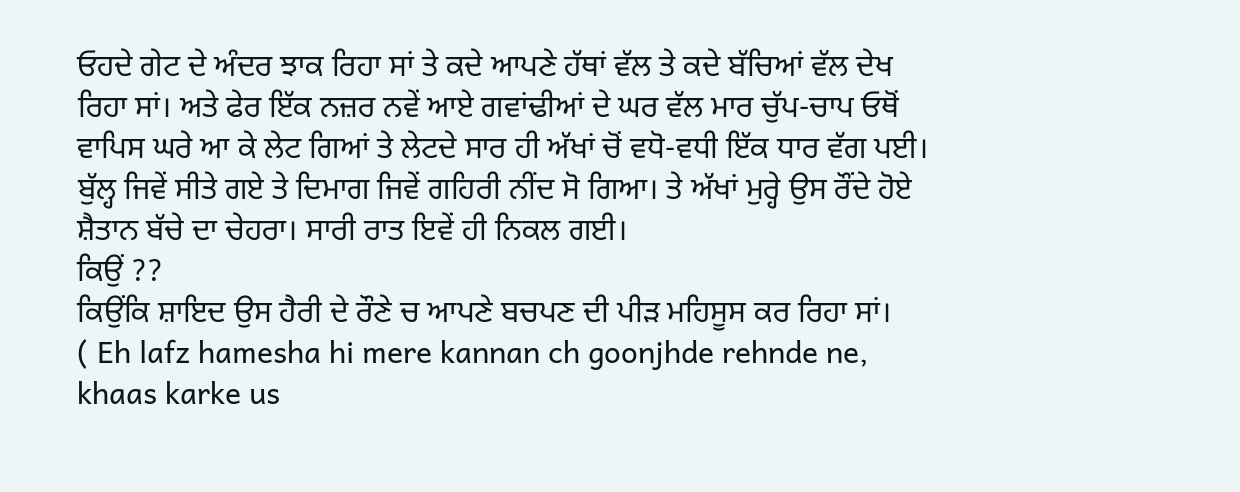ਓਹਦੇ ਗੇਟ ਦੇ ਅੰਦਰ ਝਾਕ ਰਿਹਾ ਸਾਂ ਤੇ ਕਦੇ ਆਪਣੇ ਹੱਥਾਂ ਵੱਲ ਤੇ ਕਦੇ ਬੱਚਿਆਂ ਵੱਲ ਦੇਖ ਰਿਹਾ ਸਾਂ। ਅਤੇ ਫੇਰ ਇੱਕ ਨਜ਼ਰ ਨਵੇਂ ਆਏ ਗਵਾਂਢੀਆਂ ਦੇ ਘਰ ਵੱਲ ਮਾਰ ਚੁੱਪ-ਚਾਪ ਓਥੋਂ ਵਾਪਿਸ ਘਰੇ ਆ ਕੇ ਲੇਟ ਗਿਆਂ ਤੇ ਲੇਟਦੇ ਸਾਰ ਹੀ ਅੱਖਾਂ ਚੋਂ ਵਧੋ-ਵਧੀ ਇੱਕ ਧਾਰ ਵੱਗ ਪਈ। ਬੁੱਲ੍ਹ ਜਿਵੇਂ ਸੀਤੇ ਗਏ ਤੇ ਦਿਮਾਗ ਜਿਵੇਂ ਗਹਿਰੀ ਨੀਂਦ ਸੋ ਗਿਆ। ਤੇ ਅੱਖਾਂ ਮੁਰ੍ਹੇ ਉਸ ਰੌਂਦੇ ਹੋਏ ਸ਼ੈਤਾਨ ਬੱਚੇ ਦਾ ਚੇਹਰਾ। ਸਾਰੀ ਰਾਤ ਇਵੇਂ ਹੀ ਨਿਕਲ ਗਈ।
ਕਿਉਂ ??
ਕਿਉਂਕਿ ਸ਼ਾਇਦ ਉਸ ਹੈਰੀ ਦੇ ਰੌਣੇ ਚ ਆਪਣੇ ਬਚਪਣ ਦੀ ਪੀੜ ਮਹਿਸੂਸ ਕਰ ਰਿਹਾ ਸਾਂ।
( Eh lafz hamesha hi mere kannan ch goonjhde rehnde ne, khaas karke us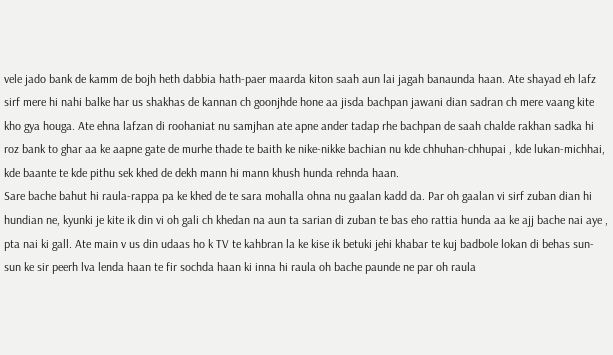vele jado bank de kamm de bojh heth dabbia hath-paer maarda kiton saah aun lai jagah banaunda haan. Ate shayad eh lafz sirf mere hi nahi balke har us shakhas de kannan ch goonjhde hone aa jisda bachpan jawani dian sadran ch mere vaang kite kho gya houga. Ate ehna lafzan di roohaniat nu samjhan ate apne ander tadap rhe bachpan de saah chalde rakhan sadka hi roz bank to ghar aa ke aapne gate de murhe thade te baith ke nike-nikke bachian nu kde chhuhan-chhupai , kde lukan-michhai, kde baante te kde pithu sek khed de dekh mann hi mann khush hunda rehnda haan.
Sare bache bahut hi raula-rappa pa ke khed de te sara mohalla ohna nu gaalan kadd da. Par oh gaalan vi sirf zuban dian hi hundian ne, kyunki je kite ik din vi oh gali ch khedan na aun ta sarian di zuban te bas eho rattia hunda aa ke ajj bache nai aye , pta nai ki gall. Ate main v us din udaas ho k TV te kahbran la ke kise ik betuki jehi khabar te kuj badbole lokan di behas sun-sun ke sir peerh lva lenda haan te fir sochda haan ki inna hi raula oh bache paunde ne par oh raula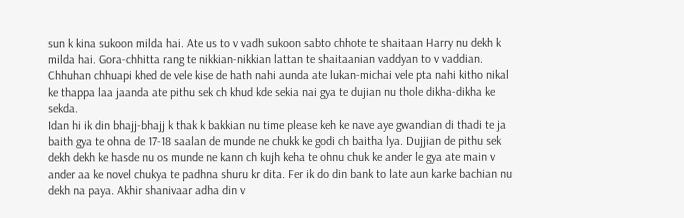sun k kina sukoon milda hai. Ate us to v vadh sukoon sabto chhote te shaitaan Harry nu dekh k milda hai. Gora-chhitta rang te nikkian-nikkian lattan te shaitaanian vaddyan to v vaddian. Chhuhan chhuapi khed de vele kise de hath nahi aunda ate lukan-michai vele pta nahi kitho nikal ke thappa laa jaanda ate pithu sek ch khud kde sekia nai gya te dujian nu thole dikha-dikha ke sekda.
Idan hi ik din bhajj-bhajj k thak k bakkian nu time please keh ke nave aye gwandian di thadi te ja baith gya te ohna de 17-18 saalan de munde ne chukk ke godi ch baitha lya. Dujjian de pithu sek dekh dekh ke hasde nu os munde ne kann ch kujh keha te ohnu chuk ke ander le gya ate main v ander aa ke novel chukya te padhna shuru kr dita. Fer ik do din bank to late aun karke bachian nu dekh na paya. Akhir shanivaar adha din v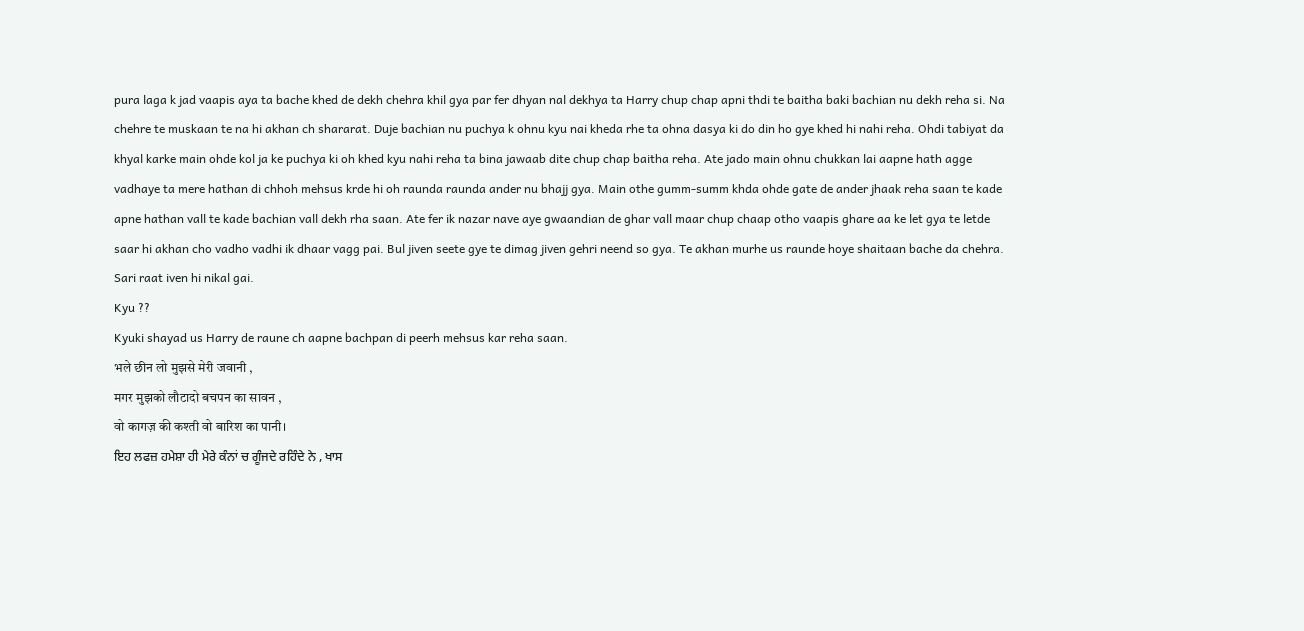pura laga k jad vaapis aya ta bache khed de dekh chehra khil gya par fer dhyan nal dekhya ta Harry chup chap apni thdi te baitha baki bachian nu dekh reha si. Na chehre te muskaan te na hi akhan ch shararat. Duje bachian nu puchya k ohnu kyu nai kheda rhe ta ohna dasya ki do din ho gye khed hi nahi reha. Ohdi tabiyat da khyal karke main ohde kol ja ke puchya ki oh khed kyu nahi reha ta bina jawaab dite chup chap baitha reha. Ate jado main ohnu chukkan lai aapne hath agge vadhaye ta mere hathan di chhoh mehsus krde hi oh raunda raunda ander nu bhajj gya. Main othe gumm-summ khda ohde gate de ander jhaak reha saan te kade apne hathan vall te kade bachian vall dekh rha saan. Ate fer ik nazar nave aye gwaandian de ghar vall maar chup chaap otho vaapis ghare aa ke let gya te letde saar hi akhan cho vadho vadhi ik dhaar vagg pai. Bul jiven seete gye te dimag jiven gehri neend so gya. Te akhan murhe us raunde hoye shaitaan bache da chehra. Sari raat iven hi nikal gai.
Kyu ??
Kyuki shayad us Harry de raune ch aapne bachpan di peerh mehsus kar reha saan.
भले छीन लो मुझसे मेरी जवानी ,
मगर मुझको लौटादो बचपन का सावन ,
वो कागज़ की कश्ती वो बारिश का पानी।
ਇਹ ਲਫਜ਼ ਹਮੇਸ਼ਾ ਹੀ ਮੇਰੇ ਕੰਨਾਂ ਚ ਗੂੰਜਦੇ ਰਹਿੰਦੇ ਨੇ , ਖਾਸ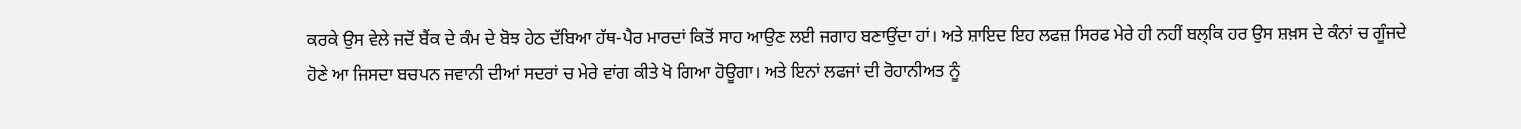ਕਰਕੇ ਉਸ ਵੇਲੇ ਜਦੋਂ ਬੈਂਕ ਦੇ ਕੰਮ ਦੇ ਬੋਝ ਹੇਠ ਦੱਬਿਆ ਹੱਥ-ਪੈਰ ਮਾਰਦਾਂ ਕਿਤੋਂ ਸਾਹ ਆਉਣ ਲਈ ਜਗਾਹ ਬਣਾਉਂਦਾ ਹਾਂ। ਅਤੇ ਸ਼ਾਇਦ ਇਹ ਲਫਜ਼ ਸਿਰਫ ਮੇਰੇ ਹੀ ਨਹੀਂ ਬਲ੍ਕਿ ਹਰ ਉਸ ਸ਼ਖ਼ਸ ਦੇ ਕੰਨਾਂ ਚ ਗੂੰਜਦੇ ਹੋਣੇ ਆ ਜਿਸਦਾ ਬਚਪਨ ਜਵਾਨੀ ਦੀਆਂ ਸਦਰਾਂ ਚ ਮੇਰੇ ਵਾਂਗ ਕੀਤੇ ਖੋ ਗਿਆ ਹੋਊਗਾ। ਅਤੇ ਇਨਾਂ ਲਫਜਾਂ ਦੀ ਰੋਹਾਨੀਅਤ ਨੂੰ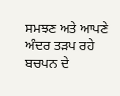ਸਮਝਣ ਅਤੇ ਆਪਣੇ ਅੰਦਰ ਤੜਪ ਰਹੇ ਬਚਪਨ ਦੇ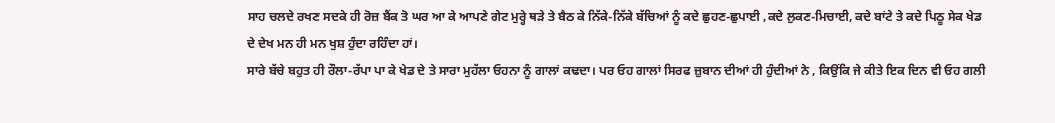ਸਾਹ ਚਲਦੇ ਰਖਣ ਸਦਕੇ ਹੀ ਰੋਜ਼ ਬੈਂਕ ਤੋ ਘਰ ਆ ਕੇ ਆਪਣੇ ਗੇਟ ਮੁਰ੍ਹੇ ਥੜੇ ਤੇ ਬੈਠ ਕੇ ਨਿੱਕੇ-ਨਿੱਕੇ ਬੱਚਿਆਂ ਨੂੰ ਕਦੇ ਛੁਹਣ-ਛੁਪਾਈ ,ਕਦੇ ਲੁਕਣ-ਮਿਚਾਈ, ਕਦੇ ਬਾਂਟੇ ਤੇ ਕਦੇ ਪਿਠੂ ਸੇਕ ਖੇਡ ਦੇ ਦੇਖ ਮਨ ਹੀ ਮਨ ਖੁਸ਼ ਹੁੰਦਾ ਰਹਿੰਦਾ ਹਾਂ।
ਸਾਰੇ ਬੱਚੇ ਬਹੁਤ ਹੀ ਰੌਲਾ-ਰੱਪਾ ਪਾ ਕੇ ਖੇਡ ਦੇ ਤੇ ਸਾਰਾ ਮੁਹੱਲਾ ਓਹਨਾ ਨੂੰ ਗਾਲਾਂ ਕਢਦਾ। ਪਰ ਓਹ ਗਾਲਾਂ ਸਿਰਫ ਜ਼ੁਬਾਨ ਦੀਆਂ ਹੀ ਹੁੰਦੀਆਂ ਨੇ , ਕਿਉਂਕਿ ਜੇ ਕੀਤੇ ਇਕ ਦਿਨ ਵੀ ਓਹ ਗਲੀ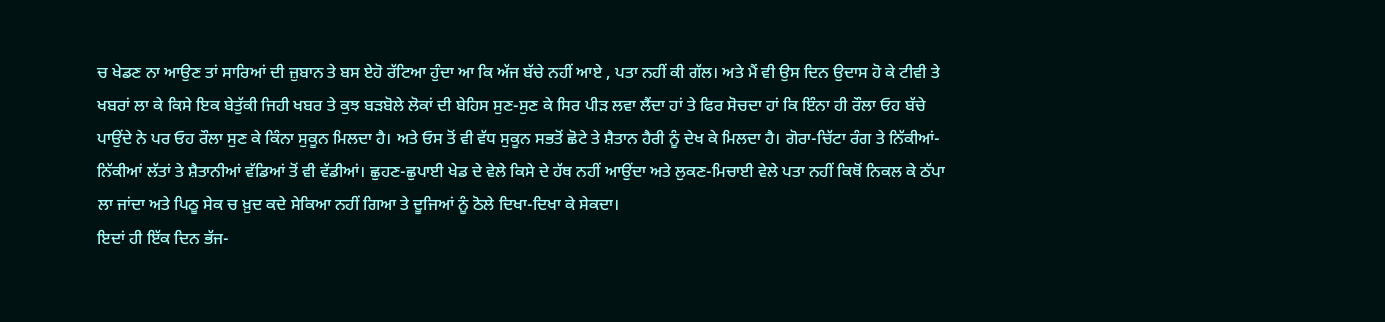ਚ ਖੇਡਣ ਨਾ ਆਉਣ ਤਾਂ ਸਾਰਿਆਂ ਦੀ ਜ਼ੁਬਾਨ ਤੇ ਬਸ ਏਹੋ ਰੱਟਿਆ ਹੁੰਦਾ ਆ ਕਿ ਅੱਜ ਬੱਚੇ ਨਹੀਂ ਆਏ , ਪਤਾ ਨਹੀਂ ਕੀ ਗੱਲ। ਅਤੇ ਮੈਂ ਵੀ ਉਸ ਦਿਨ ਉਦਾਸ ਹੋ ਕੇ ਟੀਵੀ ਤੇ ਖਬਰਾਂ ਲਾ ਕੇ ਕਿਸੇ ਇਕ ਬੇਤੁੱਕੀ ਜਿਹੀ ਖਬਰ ਤੇ ਕੁਝ ਬੜਬੋਲੇ ਲੋਕਾਂ ਦੀ ਬੇਹਿਸ ਸੁਣ-ਸੁਣ ਕੇ ਸਿਰ ਪੀੜ ਲਵਾ ਲੈਂਦਾ ਹਾਂ ਤੇ ਫਿਰ ਸੋਚਦਾ ਹਾਂ ਕਿ ਇੰਨਾ ਹੀ ਰੌਲਾ ਓਹ ਬੱਚੇ ਪਾਉਂਦੇ ਨੇ ਪਰ ਓਹ ਰੌਲਾ ਸੁਣ ਕੇ ਕਿੰਨਾ ਸੁਕੂਨ ਮਿਲਦਾ ਹੈ। ਅਤੇ ਓਸ ਤੋਂ ਵੀ ਵੱਧ ਸੁਕੂਨ ਸਭਤੋਂ ਛੋਟੇ ਤੇ ਸ਼ੈਤਾਨ ਹੈਰੀ ਨੂੰ ਦੇਖ ਕੇ ਮਿਲਦਾ ਹੈ। ਗੋਰਾ-ਚਿੱਟਾ ਰੰਗ ਤੇ ਨਿੱਕੀਆਂ-ਨਿੱਕੀਆਂ ਲੱਤਾਂ ਤੇ ਸ਼ੈਤਾਨੀਆਂ ਵੱਡਿਆਂ ਤੋਂ ਵੀ ਵੱਡੀਆਂ। ਛੁਹਣ-ਛੁਪਾਈ ਖੇਡ ਦੇ ਵੇਲੇ ਕਿਸੇ ਦੇ ਹੱਥ ਨਹੀਂ ਆਉਂਦਾ ਅਤੇ ਲੁਕਣ-ਮਿਚਾਈ ਵੇਲੇ ਪਤਾ ਨਹੀਂ ਕਿਥੋਂ ਨਿਕਲ ਕੇ ਠੱਪਾ ਲਾ ਜਾਂਦਾ ਅਤੇ ਪਿਠੂ ਸੇਕ ਚ ਖ਼ੁਦ ਕਦੇ ਸੇਕਿਆ ਨਹੀਂ ਗਿਆ ਤੇ ਦੂਜਿਆਂ ਨੂੰ ਠੋਲੇ ਦਿਖਾ-ਦਿਖਾ ਕੇ ਸੇਕਦਾ।
ਇਦਾਂ ਹੀ ਇੱਕ ਦਿਨ ਭੱਜ-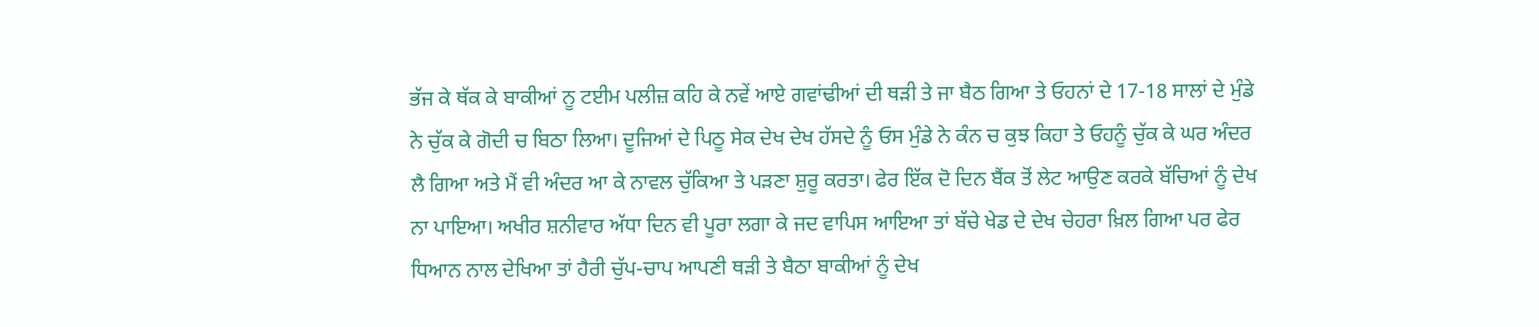ਭੱਜ ਕੇ ਥੱਕ ਕੇ ਬਾਕੀਆਂ ਨੂ ਟਈਮ ਪਲੀਜ਼ ਕਹਿ ਕੇ ਨਵੇਂ ਆਏ ਗਵਾਂਢੀਆਂ ਦੀ ਥੜੀ ਤੇ ਜਾ ਬੈਠ ਗਿਆ ਤੇ ਓਹਨਾਂ ਦੇ 17-18 ਸਾਲਾਂ ਦੇ ਮੁੰਡੇ ਨੇ ਚੁੱਕ ਕੇ ਗੋਦੀ ਚ ਬਿਠਾ ਲਿਆ। ਦੂਜਿਆਂ ਦੇ ਪਿਠੂ ਸੇਕ ਦੇਖ ਦੇਖ ਹੱਸਦੇ ਨੂੰ ਓਸ ਮੁੰਡੇ ਨੇ ਕੰਨ ਚ ਕੁਝ ਕਿਹਾ ਤੇ ਓਹਨੂੰ ਚੁੱਕ ਕੇ ਘਰ ਅੰਦਰ ਲੈ ਗਿਆ ਅਤੇ ਮੈਂ ਵੀ ਅੰਦਰ ਆ ਕੇ ਨਾਵਲ ਚੁੱਕਿਆ ਤੇ ਪੜਣਾ ਸ਼ੁਰੂ ਕਰਤਾ। ਫੇਰ ਇੱਕ ਦੋ ਦਿਨ ਬੈਂਕ ਤੋਂ ਲੇਟ ਆਉਣ ਕਰਕੇ ਬੱਚਿਆਂ ਨੂੰ ਦੇਖ ਨਾ ਪਾਇਆ। ਅਖੀਰ ਸ਼ਨੀਵਾਰ ਅੱਧਾ ਦਿਨ ਵੀ ਪੂਰਾ ਲਗਾ ਕੇ ਜਦ ਵਾਪਿਸ ਆਇਆ ਤਾਂ ਬੱਚੇ ਖੇਡ ਦੇ ਦੇਖ ਚੇਹਰਾ ਖ਼ਿਲ ਗਿਆ ਪਰ ਫੇਰ ਧਿਆਨ ਨਾਲ ਦੇਖਿਆ ਤਾਂ ਹੈਰੀ ਚੁੱਪ-ਚਾਪ ਆਪਣੀ ਥੜੀ ਤੇ ਬੈਠਾ ਬਾਕੀਆਂ ਨੂੰ ਦੇਖ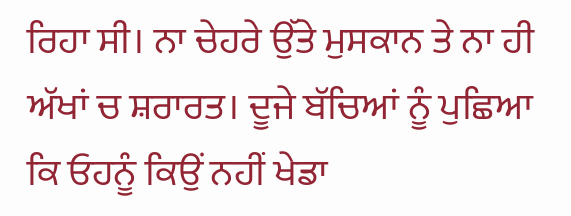ਰਿਹਾ ਸੀ। ਨਾ ਚੇਹਰੇ ਉੱਤੇ ਮੁਸਕਾਨ ਤੇ ਨਾ ਹੀ ਅੱਖਾਂ ਚ ਸ਼ਰਾਰਤ। ਦੂਜੇ ਬੱਚਿਆਂ ਨੂੰ ਪੁਛਿਆ ਕਿ ਓਹਨੂੰ ਕਿਉਂ ਨਹੀਂ ਖੇਡਾ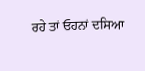ਰਹੇ ਤਾਂ ਓਹਨਾਂ ਦਸਿਆ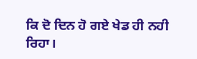ਕਿ ਦੋ ਦਿਨ ਹੋ ਗਏ ਖੇਡ ਹੀ ਨਹੀ ਰਿਹਾ।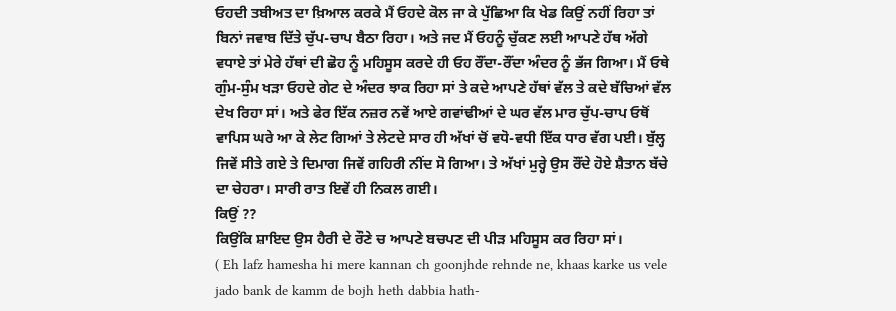ਓਹਦੀ ਤਬੀਅਤ ਦਾ ਖ਼ਿਆਲ ਕਰਕੇ ਮੈਂ ਓਹਦੇ ਕੋਲ ਜਾ ਕੇ ਪੁੱਛਿਆ ਕਿ ਖੇਡ ਕਿਉਂ ਨਹੀਂ ਰਿਹਾ ਤਾਂ ਬਿਨਾਂ ਜਵਾਬ ਦਿੱਤੇ ਚੁੱਪ-ਚਾਪ ਬੈਠਾ ਰਿਹਾ। ਅਤੇ ਜਦ ਮੈਂ ਓਹਨੂੰ ਚੁੱਕਣ ਲਈ ਆਪਣੇ ਹੱਥ ਅੱਗੇ ਵਧਾਏ ਤਾਂ ਮੇਰੇ ਹੱਥਾਂ ਦੀ ਛੋਹ ਨੂੰ ਮਹਿਸੂਸ ਕਰਦੇ ਹੀ ਓਹ ਰੌਂਦਾ-ਰੌਂਦਾ ਅੰਦਰ ਨੂੰ ਭੱਜ ਗਿਆ। ਮੈਂ ਓਥੇ ਗੁੰਮ-ਸੁੰਮ ਖੜਾ ਓਹਦੇ ਗੇਟ ਦੇ ਅੰਦਰ ਝਾਕ ਰਿਹਾ ਸਾਂ ਤੇ ਕਦੇ ਆਪਣੇ ਹੱਥਾਂ ਵੱਲ ਤੇ ਕਦੇ ਬੱਚਿਆਂ ਵੱਲ ਦੇਖ ਰਿਹਾ ਸਾਂ। ਅਤੇ ਫੇਰ ਇੱਕ ਨਜ਼ਰ ਨਵੇਂ ਆਏ ਗਵਾਂਢੀਆਂ ਦੇ ਘਰ ਵੱਲ ਮਾਰ ਚੁੱਪ-ਚਾਪ ਓਥੋਂ ਵਾਪਿਸ ਘਰੇ ਆ ਕੇ ਲੇਟ ਗਿਆਂ ਤੇ ਲੇਟਦੇ ਸਾਰ ਹੀ ਅੱਖਾਂ ਚੋਂ ਵਧੋ-ਵਧੀ ਇੱਕ ਧਾਰ ਵੱਗ ਪਈ। ਬੁੱਲ੍ਹ ਜਿਵੇਂ ਸੀਤੇ ਗਏ ਤੇ ਦਿਮਾਗ ਜਿਵੇਂ ਗਹਿਰੀ ਨੀਂਦ ਸੋ ਗਿਆ। ਤੇ ਅੱਖਾਂ ਮੁਰ੍ਹੇ ਉਸ ਰੌਂਦੇ ਹੋਏ ਸ਼ੈਤਾਨ ਬੱਚੇ ਦਾ ਚੇਹਰਾ। ਸਾਰੀ ਰਾਤ ਇਵੇਂ ਹੀ ਨਿਕਲ ਗਈ।
ਕਿਉਂ ??
ਕਿਉਂਕਿ ਸ਼ਾਇਦ ਉਸ ਹੈਰੀ ਦੇ ਰੌਣੇ ਚ ਆਪਣੇ ਬਚਪਣ ਦੀ ਪੀੜ ਮਹਿਸੂਸ ਕਰ ਰਿਹਾ ਸਾਂ।
( Eh lafz hamesha hi mere kannan ch goonjhde rehnde ne, khaas karke us vele jado bank de kamm de bojh heth dabbia hath-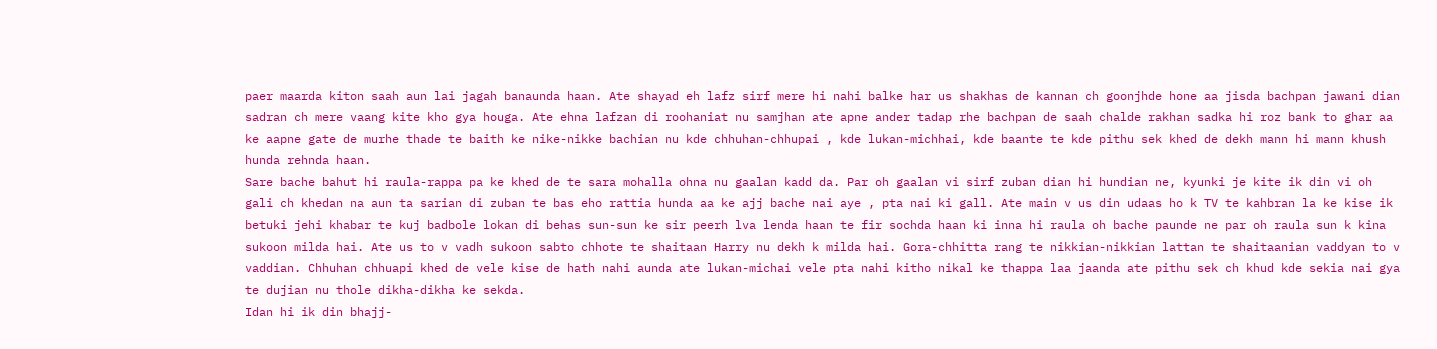paer maarda kiton saah aun lai jagah banaunda haan. Ate shayad eh lafz sirf mere hi nahi balke har us shakhas de kannan ch goonjhde hone aa jisda bachpan jawani dian sadran ch mere vaang kite kho gya houga. Ate ehna lafzan di roohaniat nu samjhan ate apne ander tadap rhe bachpan de saah chalde rakhan sadka hi roz bank to ghar aa ke aapne gate de murhe thade te baith ke nike-nikke bachian nu kde chhuhan-chhupai , kde lukan-michhai, kde baante te kde pithu sek khed de dekh mann hi mann khush hunda rehnda haan.
Sare bache bahut hi raula-rappa pa ke khed de te sara mohalla ohna nu gaalan kadd da. Par oh gaalan vi sirf zuban dian hi hundian ne, kyunki je kite ik din vi oh gali ch khedan na aun ta sarian di zuban te bas eho rattia hunda aa ke ajj bache nai aye , pta nai ki gall. Ate main v us din udaas ho k TV te kahbran la ke kise ik betuki jehi khabar te kuj badbole lokan di behas sun-sun ke sir peerh lva lenda haan te fir sochda haan ki inna hi raula oh bache paunde ne par oh raula sun k kina sukoon milda hai. Ate us to v vadh sukoon sabto chhote te shaitaan Harry nu dekh k milda hai. Gora-chhitta rang te nikkian-nikkian lattan te shaitaanian vaddyan to v vaddian. Chhuhan chhuapi khed de vele kise de hath nahi aunda ate lukan-michai vele pta nahi kitho nikal ke thappa laa jaanda ate pithu sek ch khud kde sekia nai gya te dujian nu thole dikha-dikha ke sekda.
Idan hi ik din bhajj-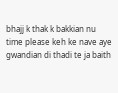bhajj k thak k bakkian nu time please keh ke nave aye gwandian di thadi te ja baith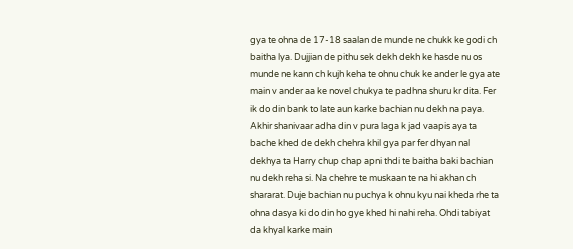gya te ohna de 17-18 saalan de munde ne chukk ke godi ch baitha lya. Dujjian de pithu sek dekh dekh ke hasde nu os munde ne kann ch kujh keha te ohnu chuk ke ander le gya ate main v ander aa ke novel chukya te padhna shuru kr dita. Fer ik do din bank to late aun karke bachian nu dekh na paya. Akhir shanivaar adha din v pura laga k jad vaapis aya ta bache khed de dekh chehra khil gya par fer dhyan nal dekhya ta Harry chup chap apni thdi te baitha baki bachian nu dekh reha si. Na chehre te muskaan te na hi akhan ch shararat. Duje bachian nu puchya k ohnu kyu nai kheda rhe ta ohna dasya ki do din ho gye khed hi nahi reha. Ohdi tabiyat da khyal karke main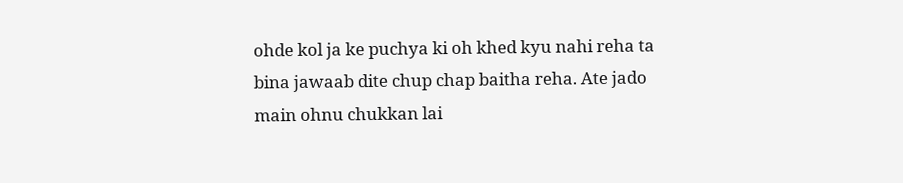ohde kol ja ke puchya ki oh khed kyu nahi reha ta bina jawaab dite chup chap baitha reha. Ate jado main ohnu chukkan lai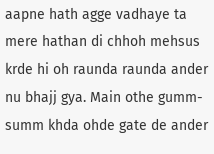aapne hath agge vadhaye ta mere hathan di chhoh mehsus krde hi oh raunda raunda ander nu bhajj gya. Main othe gumm-summ khda ohde gate de ander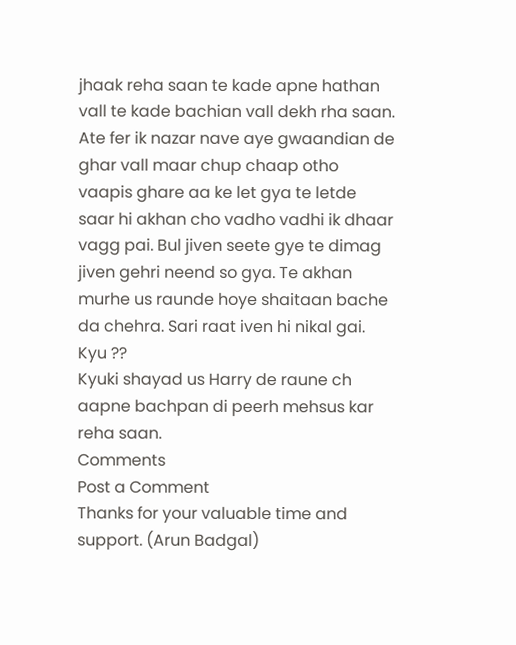jhaak reha saan te kade apne hathan vall te kade bachian vall dekh rha saan. Ate fer ik nazar nave aye gwaandian de ghar vall maar chup chaap otho vaapis ghare aa ke let gya te letde saar hi akhan cho vadho vadhi ik dhaar vagg pai. Bul jiven seete gye te dimag jiven gehri neend so gya. Te akhan murhe us raunde hoye shaitaan bache da chehra. Sari raat iven hi nikal gai.
Kyu ??
Kyuki shayad us Harry de raune ch aapne bachpan di peerh mehsus kar reha saan.
Comments
Post a Comment
Thanks for your valuable time and support. (Arun Badgal)